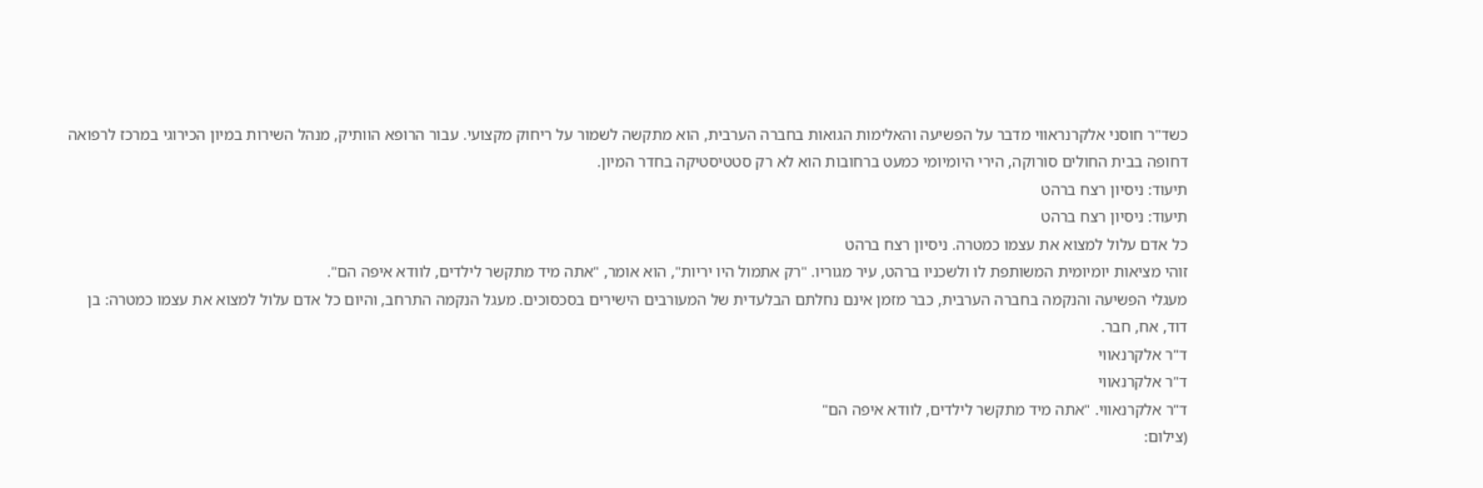כשד"ר חוסני אלקרנראווי מדבר על הפשיעה והאלימות הגואות בחברה הערבית, הוא מתקשה לשמור על ריחוק מקצועי. עבור הרופא הוותיק, מנהל השירות במיון הכירוגי במרכז לרפואה דחופה בבית החולים סורוקה, הירי היומיומי כמעט ברחובות הוא לא רק סטטיסטיקה בחדר המיון.
תיעוד: ניסיון רצח ברהט
תיעוד: ניסיון רצח ברהט
כל אדם עלול למצוא את עצמו כמטרה. ניסיון רצח ברהט
זוהי מציאות יומיומית המשותפת לו ולשכניו ברהט, עיר מגוריו. "רק אתמול היו יריות", הוא אומר, "אתה מיד מתקשר לילדים, לוודא איפה הם".
מעגלי הפשיעה והנקמה בחברה הערבית, כבר מזמן אינם נחלתם הבלעדית של המעורבים הישירים בסכסוכים. מעגל הנקמה התרחב, והיום כל אדם עלול למצוא את עצמו כמטרה: בן דוד, אח, חבר.
ד"ר אלקרנאווי
ד"ר אלקרנאווי
ד"ר אלקרנאווי. "אתה מיד מתקשר לילדים, לוודא איפה הם"
(צילום: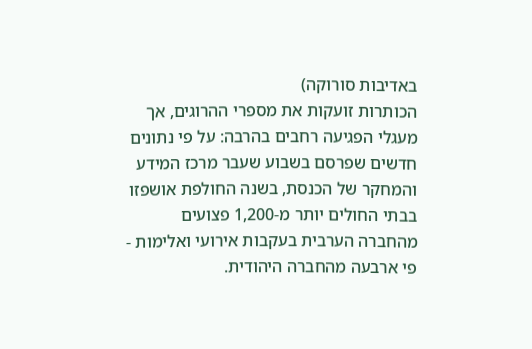באדיבות סורוקה)
הכותרות זועקות את מספרי ההרוגים, אך מעגלי הפגיעה רחבים בהרבה: על פי נתונים חדשים שפרסם בשבוע שעבר מרכז המידע והמחקר של הכנסת, בשנה החולפת אושפזו בבתי החולים יותר מ-1,200 פצועים מהחברה הערבית בעקבות אירועי ואלימות - פי ארבעה מהחברה היהודית.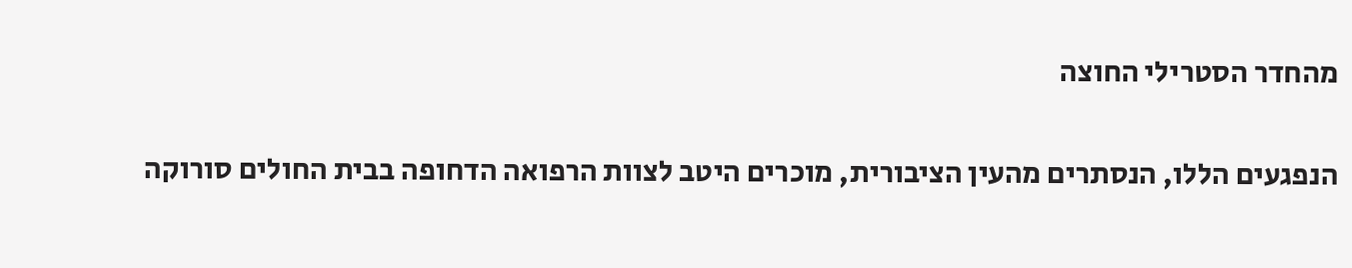מהחדר הסטרילי החוצה

הנפגעים הללו, הנסתרים מהעין הציבורית, מוכרים היטב לצוות הרפואה הדחופה בבית החולים סורוקה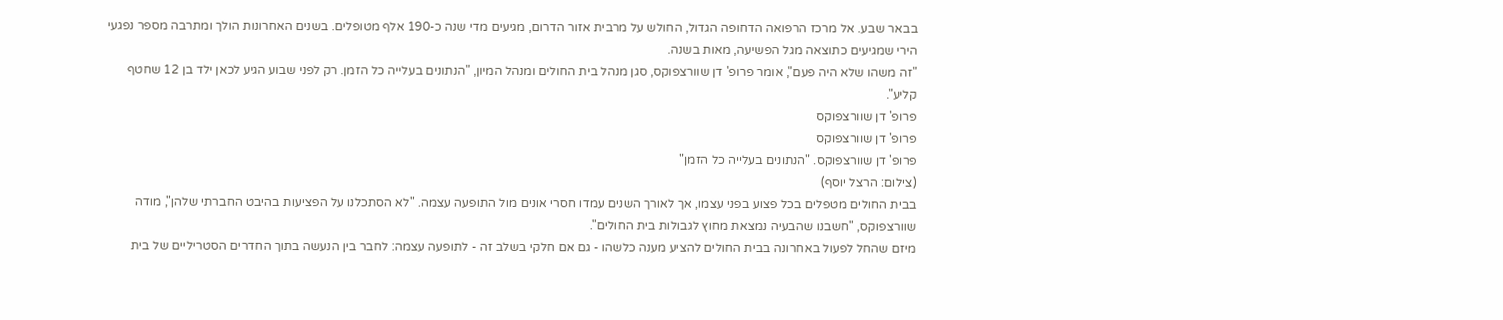בבאר שבע. אל מרכז הרפואה הדחופה הגדול, החולש על מרבית אזור הדרום, מגיעים מדי שנה כ-190 אלף מטופלים. בשנים האחרונות הולך ומתרבה מספר נפגעי הירי שמגיעים כתוצאה מגל הפשיעה, מאות בשנה.
"זה משהו שלא היה פעם", אומר פרופ' דן שוורצפוקס, סגן מנהל בית החולים ומנהל המיון, "הנתונים בעלייה כל הזמן. רק לפני שבוע הגיע לכאן ילד בן 12 שחטף קליע".
פרופ' דן שוורצפוקס
פרופ' דן שוורצפוקס
פרופ' דן שוורצפוקס. "הנתונים בעלייה כל הזמן"
(צילום: הרצל יוסף)
בבית החולים מטפלים בכל פצוע בפני עצמו, אך לאורך השנים עמדו חסרי אונים מול התופעה עצמה. "לא הסתכלנו על הפציעות בהיבט החברתי שלהן", מודה שוורצפוקס, "חשבנו שהבעיה נמצאת מחוץ לגבולות בית החולים".
מיזם שהחל לפעול באחרונה בבית החולים להציע מענה כלשהו - גם אם חלקי בשלב זה - לתופעה עצמה: לחבר בין הנעשה בתוך החדרים הסטריליים של בית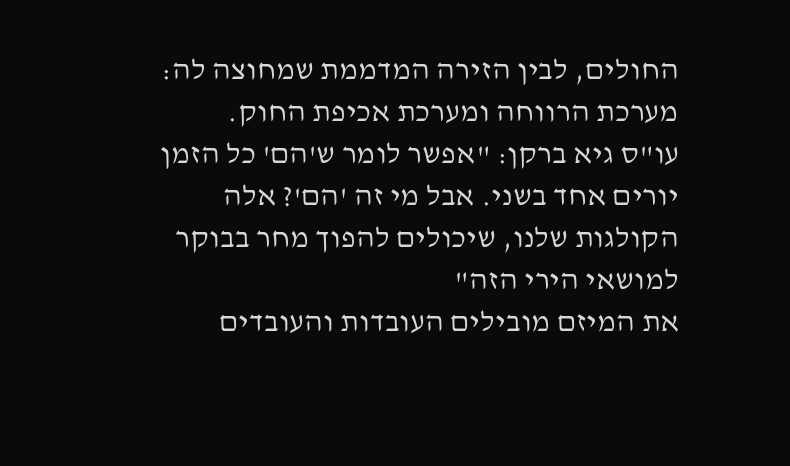החולים, לבין הזירה המדממת שמחוצה לה: מערכת הרווחה ומערכת אכיפת החוק.
עו"ס גיא ברקן: "אפשר לומר ש'הם' כל הזמן יורים אחד בשני. אבל מי זה 'הם'? אלה הקולגות שלנו, שיכולים להפוך מחר בבוקר למושאי הירי הזה"
את המיזם מובילים העובדות והעובדים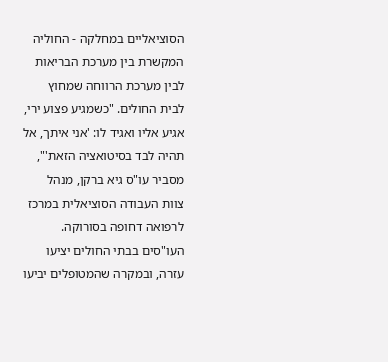הסוציאליים במחלקה - החוליה המקשרת בין מערכת הבריאות לבין מערכת הרווחה שמחוץ לבית החולים. "כשמגיע פצוע ירי, אגיע אליו ואגיד לו: 'אני איתך, אל תהיה לבד בסיטואציה הזאת'", מסביר עו"ס גיא ברקן, מנהל צוות העבודה הסוציאלית במרכז לרפואה דחופה בסורוקה.
העו"סים בבתי החולים יציעו עזרה, ובמקרה שהמטופלים יביעו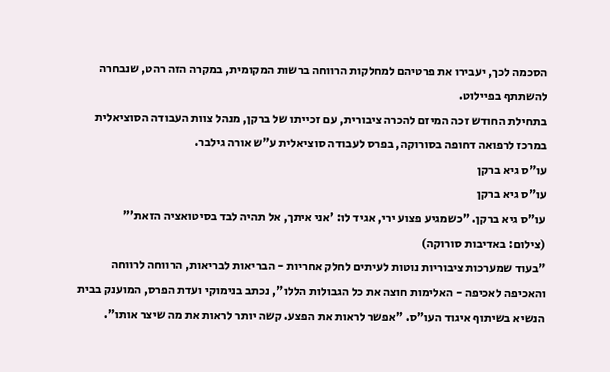הסכמה לכך, יעבירו את פרטיהם למחלקות הרווחה ברשות המקומית, במקרה הזה רהט, שנבחרה להשתתף בפיילוט.
בתחילת החודש זכה המיזם להכרה ציבורית, עם זכייתו של ברקן, מנהל צוות העבודה הסוציאלית במרכז לרפואה דחופה בסורוקה, בפרס לעבודה סוציאלית ע"ש אורה גילבר.
עו"ס גיא ברקן
עו"ס גיא ברקן
עו"ס גיא ברקן. "כשמגיע פצוע ירי, אגיד לו: 'אני איתך, אל תהיה לבד בסיטואציה הזאת'"
(צילום: באדיבות סורוקה)
"בעוד שמערכות ציבוריות נוטות לעיתים לחלק אחריות - הבריאות לבריאות, הרווחה לרווחה והאכיפה לאכיפה - האלימות חוצה את כל הגבולות הללו", נכתב בנימוקי ועדת הפרס, המוענק בבית הנשיא בשיתוף איגוד העו"ס. "אפשר לראות את הפצע. קשה יותר לראות את מה שיצר אותו".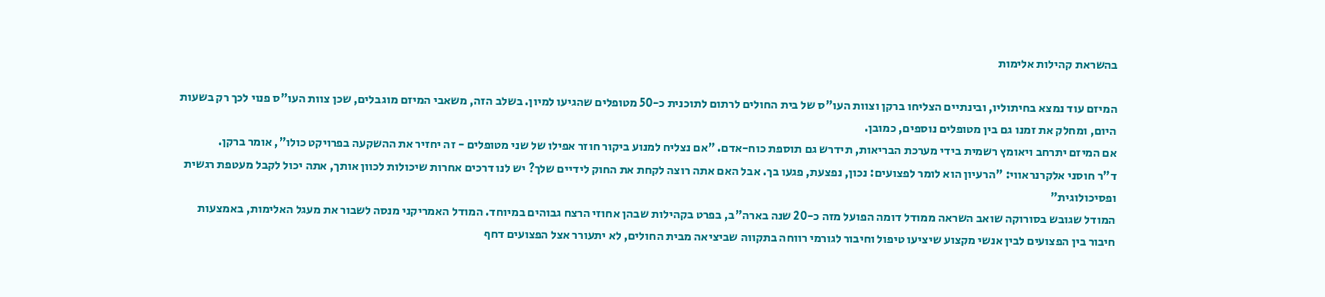בהשראת קהילות אלימות

המיזם עוד נמצא בחיתוליו, ובינתיים הצליחו ברקן וצוות העו"ס של בית החולים לרתום לתוכנית כ-50 מטופלים שהגיעו למיון. בשלב הזה, משאבי המיזם מוגבלים, שכן צוות העו"ס פנוי לכך רק בשעות היום, ומחלק את זמנו גם בין מטופלים נוספים, כמובן.
אם המיזם יתרחב ויאומץ רשמית בידי מערכת הבריאות, תידרש גם תוספת כוח-אדם. "אם נצליח למנוע ביקור חוזר אפילו של שני מטופלים - זה יחזיר את ההשקעה בפרויקט כולו", אומר ברקן.
ד"ר חוסני אלקרנראווי: "הרעיון הוא לומר לפצועים: נכון, נפצעת, פגעו בך. אבל האם אתה רוצה לקחת את החוק לידיים שלך? יש לנו דרכים אחרות שיכולות לכוון אותך, אתה יכול לקבל מעטפת רגשית ופסיכולוגית"
המודל שגובש בסורוקה שואב השראה ממודל דומה הפועל מזה כ-20 שנה בארה"ב, בפרט בקהילות שבהן אחוזי הרצח גבוהים במיוחד. המודל האמריקני מנסה לשבור את מעגל האלימות, באמצעות חיבור בין הפצועים לבין אנשי מקצוע שיציעו טיפול וחיבור לגורמי רווחה בתקווה שביציאה מבית החולים, לא יתעורר אצל הפצועים דחף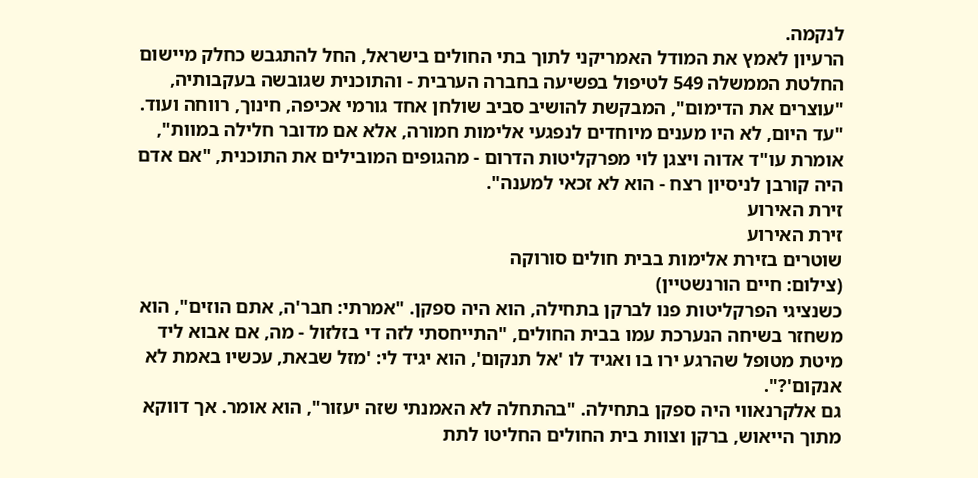לנקמה.
הרעיון לאמץ את המודל האמריקני לתוך בתי החולים בישראל, החל להתגבש כחלק מיישום החלטת הממשלה 549 לטיפול בפשיעה בחברה הערבית - והתוכנית שגובשה בעקבותיה, "עוצרים את הדימום", המבקשת להושיב סביב שולחן אחד גורמי אכיפה, חינוך, רווחה ועוד.
"עד היום, לא היו מענים מיוחדים לנפגעי אלימות חמורה, אלא אם מדובר חלילה במוות", אומרת עו"ד אדוה ויצגן לוי מפרקליטות הדרום - מהגופים המובילים את התוכנית, "אם אדם היה קורבן לניסיון רצח - הוא לא זכאי למענה".
זירת האירוע
זירת האירוע
שוטרים בזירת אלימות בבית חולים סורוקה
(צילום: חיים הורנשטיין)
כשנציגי הפרקליטות פנו לברקן בתחילה, הוא היה ספקן. "אמרתי: חבר'ה, אתם הוזים", הוא משחזר בשיחה הנערכת עמו בבית החולים, "התייחסתי לזה די בזלזול - מה, אם אבוא ליד מיטת מטופל שהרגע ירו בו ואגיד לו 'אל תנקום', הוא יגיד לי: 'מזל שבאת, עכשיו באמת לא אנקום'?".
גם אלקרנאווי היה ספקן בתחילה. "בהתחלה לא האמנתי שזה יעזור", הוא אומר. אך דווקא מתוך הייאוש, ברקן וצוות בית החולים החליטו לתת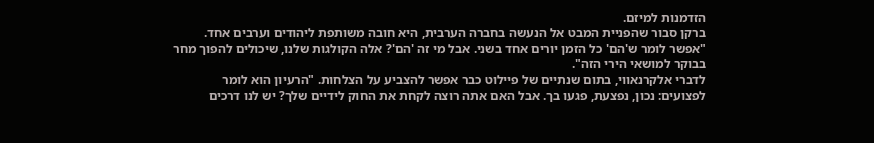הזדמנות למיזם.
ברקן סבור שהפניית המבט אל הנעשה בחברה הערבית, היא חובה משותפת ליהודים וערבים אחד. "אפשר לומר ש'הם' כל הזמן יורים אחד בשני. אבל מי זה 'הם'? אלה הקולגות שלנו, שיכולים להפוך מחר בבוקר למושאי הירי הזה".
לדברי אלקרנאווי, בתום שנתיים של פיילוט כבר אפשר להצביע על הצלחות. "הרעיון הוא לומר לפצועים: נכון, נפצעת, פגעו בך. אבל האם אתה רוצה לקחת את החוק לידיים שלך? יש לנו דרכים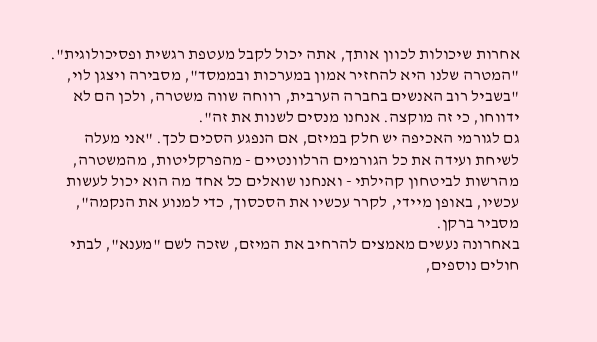אחרות שיכולות לכוון אותך, אתה יכול לקבל מעטפת רגשית ופסיכולוגית".
"המטרה שלנו היא להחזיר אמון במערכות ובממסד", מסבירה ויצגן לוי, "בשביל רוב האנשים בחברה הערבית, רווחה שווה משטרה, ולכן הם לא ידווחו, כי זה מוקצה. אנחנו מנסים לשנות את זה".
גם לגורמי האכיפה יש חלק במיזם, אם הנפגע הסכים לכך. "אני מעלה לשיחת ועידה את כל הגורמים הרלוונטיים - מהפרקליטות, מהמשטרה, מהרשות לביטחון קהילתי - ואנחנו שואלים כל אחד מה הוא יכול לעשות עכשיו, באופן מיידי, לקרר עכשיו את הסכסוך, כדי למנוע את הנקמה", מסביר ברקן.
באחרונה נעשים מאמצים להרחיב את המיזם, שזכה לשם "מענא", לבתי חולים נוספים,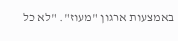באמצעות ארגון "מעוז". "לא כל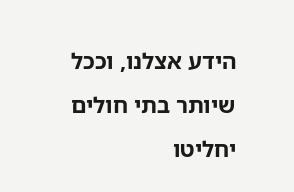הידע אצלנו, וככל שיותר בתי חולים יחליטו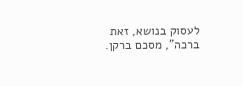לעסוק בנושא, זאת ברכה", מסכם ברקן.